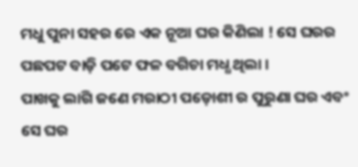ମଧୁ ପୁନା ସହର ରେ ଏକ ନୂଆ ଘର କିଣିଲା ! ସେ ଘରର ପଛପଟ ବାଡ଼ି ପଟେ ଫଳ ବଗିଚା ମଧ୍ଧ ଥିଲା ।
ପାଖକୁ ଲାଗି ଜଣେ ମରାଠୀ ପଡ଼ୋଶୀ ର ପୁରୁଣା ଘର ଏବଂ ସେ ଘର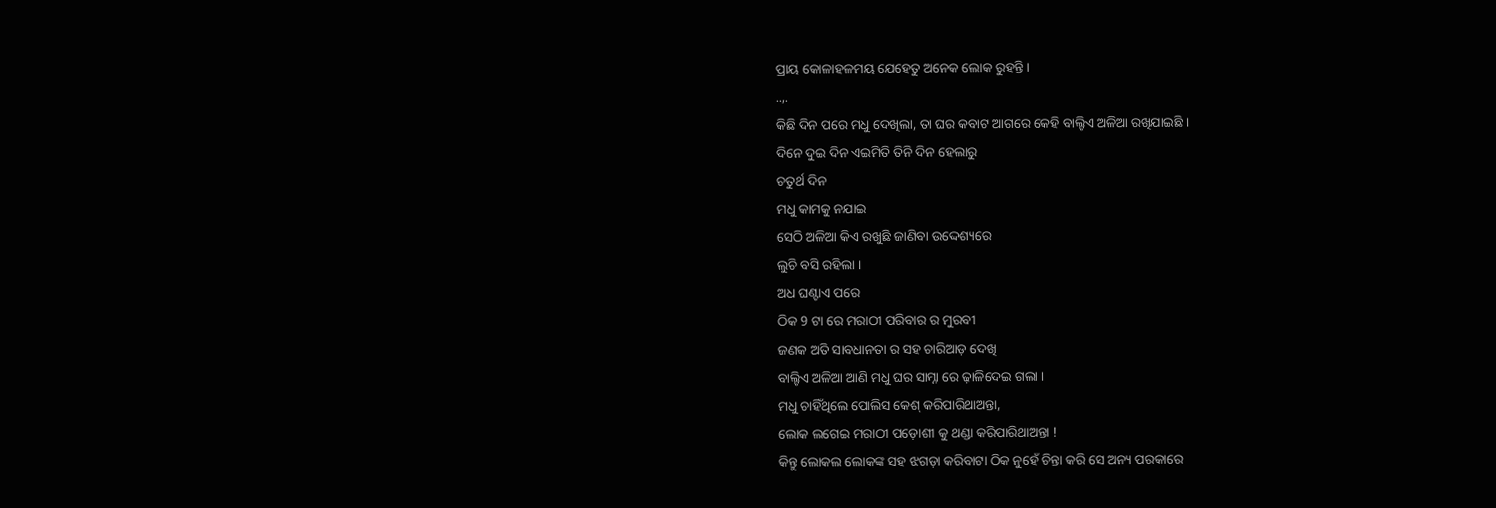ପ୍ରାୟ କୋଳାହଳମୟ ଯେହେତୁ ଅନେକ ଲୋକ ରୁହନ୍ତି ।
..,.
କିଛି ଦିନ ପରେ ମଧୁ ଦେଖିଲା, ତା ଘର କବାଟ ଆଗରେ କେହି ବାଲ୍ଟିଏ ଅଳିଆ ରଖିଯାଇଛି ।
ଦିନେ ଦୁଇ ଦିନ ଏଇମିତି ତିନି ଦିନ ହେଲାରୁ
ଚତୁର୍ଥ ଦିନ
ମଧୁ କାମକୁ ନଯାଇ
ସେଠି ଅଳିଆ କିଏ ରଖୁଛି ଜାଣିବା ଉଦ୍ଦେଶ୍ୟରେ
ଲୁଚି ବସି ରହିଲା ।
ଅଧ ଘଣ୍ଟାଏ ପରେ
ଠିକ 9 ଟା ରେ ମରାଠୀ ପରିବାର ର ମୁରବୀ
ଜଣକ ଅତି ସାବଧାନତା ର ସହ ଚାରିଆଡ଼ ଦେଖି
ବାଲ୍ଟିଏ ଅଳିଆ ଆଣି ମଧୁ ଘର ସାମ୍ନା ରେ ଢ଼ାଳିଦେଇ ଗଲା ।
ମଧୁ ଚାହିଁଥିଲେ ପୋଲିସ କେଶ୍ କରିପାରିଥାଅନ୍ତା,
ଲୋକ ଲଗେଇ ମରାଠୀ ପଡ଼ୋଶୀ କୁ ଥଣ୍ଡା କରିପାରିଥାଅନ୍ତା !
କିନ୍ତୁ ଲୋକଲ ଲୋକଙ୍କ ସହ ଝଗଡ଼ା କରିବାଟା ଠିକ ନୁହେଁ ଚିନ୍ତା କରି ସେ ଅନ୍ୟ ପରକାରେ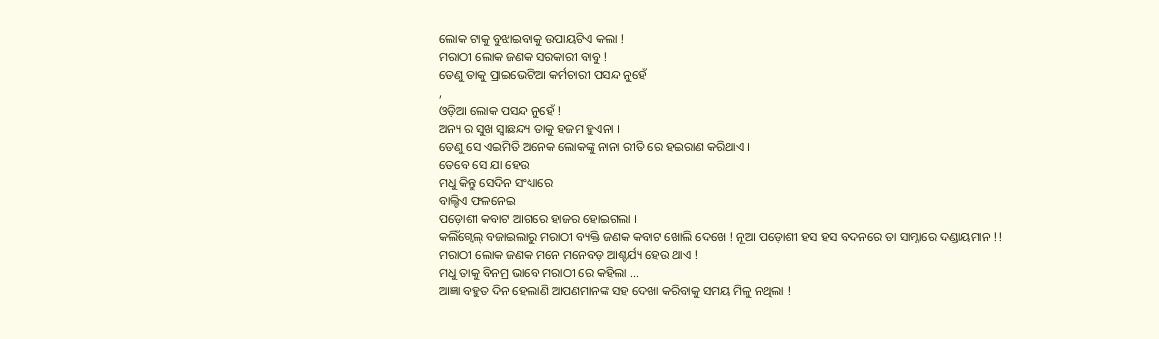ଲୋକ ଟାକୁ ବୁଝାଇବାକୁ ଉପାୟଟିଏ କଲା !
ମରାଠୀ ଲୋକ ଜଣକ ସରକାରୀ ବାବୁ !
ତେଣୁ ତାକୁ ପ୍ରାଇଭେଟିଆ କର୍ମଚାରୀ ପସନ୍ଦ ନୁହେଁ
,
ଓଡ଼ିଆ ଲୋକ ପସନ୍ଦ ନୁହେଁ !
ଅନ୍ୟ ର ସୁଖ ସ୍ଵାଛନ୍ଦ୍ୟ ତାକୁ ହଜମ ହୁଏନା ।
ତେଣୁ ସେ ଏଇମିତି ଅନେକ ଲୋକଙ୍କୁ ନାନା ରୀତି ରେ ହଇରାଣ କରିଥାଏ ।
ତେବେ ସେ ଯା ହେଉ
ମଧୁ କିନ୍ତୁ ସେଦିନ ସଂଧ୍ୟାରେ
ବାଲ୍ଟିଏ ଫଳନେଇ
ପଡ଼ୋଶୀ କବାଟ ଆଗରେ ହାଜର ହୋଇଗଲା ।
କଲିଁଗ୍ବେଲ୍ ବଜାଇଲାରୁ ମରାଠୀ ବ୍ୟକ୍ତି ଜଣକ କବାଟ ଖୋଲି ଦେଖେ ! ନୂଆ ପଡ଼ୋଶୀ ହସ ହସ ବଦନରେ ତା ସାମ୍ନାରେ ଦଣ୍ଡାୟମାନ !!
ମରାଠୀ ଲୋକ ଜଣକ ମନେ ମନେବଡ଼ ଆଶ୍ଚର୍ଯ୍ୟ ହେଉ ଥାଏ !
ମଧୁ ତାକୁ ବିନମ୍ର ଭାବେ ମରାଠୀ ରେ କହିଲା ...
ଆଜ୍ଞା ବହୁତ ଦିନ ହେଲାଣି ଆପଣମାନଙ୍କ ସହ ଦେଖା କରିବାକୁ ସମୟ ମିଳୁ ନଥିଲା !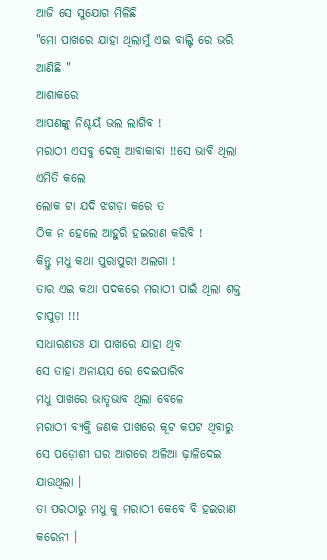ଆଜି ସେ ସୁଯୋଗ ମିଳିଛି
"ମୋ ପାଖରେ ଯାହା ଥିଲାମୁଁ ଏଇ ବାଲ୍ଟି ରେ ଭରି ଆଣିଛି "
ଆଶାକରେ
ଆପଣଙ୍କୁ ନିଶ୍ଚୟଁ ଭଲ ଲାଗିବ !
ମରାଠୀ ଏସବୁ ଦେଖି ଆବାକାବା !!ସେ ଭାବି ଥିଲା ଏମିତି କଲେ
ଲୋକ ଟା ଯଦି ଝଗଡ଼ା କରେ ତ
ଠିକ ନ ହେଲେ ଆହୁରି ହଇରାଣ କରିବି !
କିନ୍ତୁ ମଧୁ କଥା ପୁରାପୁରୀ ଅଲଗା !
ତାର ଏଇ କଥା ପଦକରେ ମରାଠୀ ପାଇଁ ଥିଲା ଶକ୍ତ ଚାପୁଡ଼ା !!!
ସାଧାରଣତଃ ଯା ପାଖରେ ଯାହା ଥିବ
ସେ ତାହା ଅନାୟସ ରେ ଦେଇପାରିବ
ମଧୁ ପାଖରେ ଭାତୃଭାବ ଥିଲା ବେଳେ
ମରାଠୀ ବ୍ୟକ୍ତି ଜଣକ ପାଖରେ କୂଟ କପଟ ଥିବାରୁ
ସେ ପଡ଼ୋଶୀ ଘର ଆଗରେ ଅଳିଆ ଢ଼ାଳିଦେଇ ଯାଉଥିଲା ।
ତା ପରଠାରୁ ମଧୁ କୁ ମରାଠୀ କେବେ ବି ହଇରାଣ କରେନୀ ।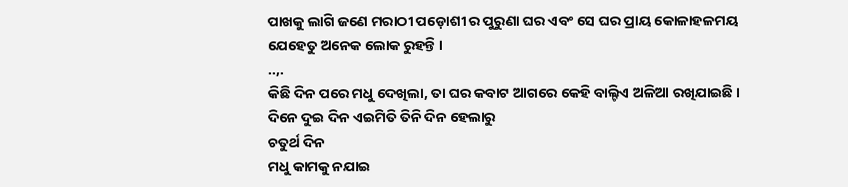ପାଖକୁ ଲାଗି ଜଣେ ମରାଠୀ ପଡ଼ୋଶୀ ର ପୁରୁଣା ଘର ଏବଂ ସେ ଘର ପ୍ରାୟ କୋଳାହଳମୟ ଯେହେତୁ ଅନେକ ଲୋକ ରୁହନ୍ତି ।
..,.
କିଛି ଦିନ ପରେ ମଧୁ ଦେଖିଲା, ତା ଘର କବାଟ ଆଗରେ କେହି ବାଲ୍ଟିଏ ଅଳିଆ ରଖିଯାଇଛି ।
ଦିନେ ଦୁଇ ଦିନ ଏଇମିତି ତିନି ଦିନ ହେଲାରୁ
ଚତୁର୍ଥ ଦିନ
ମଧୁ କାମକୁ ନଯାଇ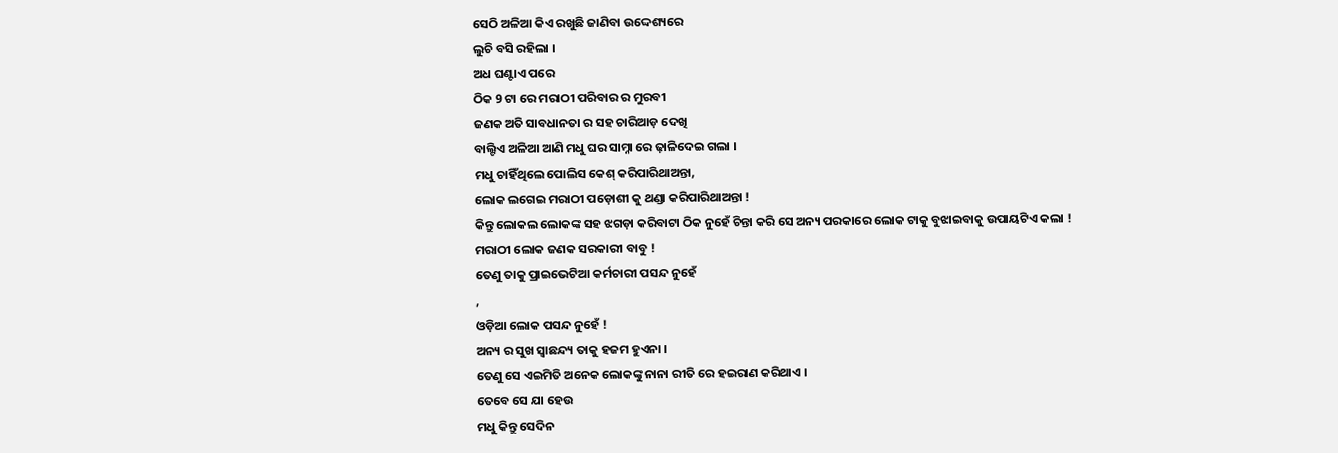ସେଠି ଅଳିଆ କିଏ ରଖୁଛି ଜାଣିବା ଉଦ୍ଦେଶ୍ୟରେ
ଲୁଚି ବସି ରହିଲା ।
ଅଧ ଘଣ୍ଟାଏ ପରେ
ଠିକ 9 ଟା ରେ ମରାଠୀ ପରିବାର ର ମୁରବୀ
ଜଣକ ଅତି ସାବଧାନତା ର ସହ ଚାରିଆଡ଼ ଦେଖି
ବାଲ୍ଟିଏ ଅଳିଆ ଆଣି ମଧୁ ଘର ସାମ୍ନା ରେ ଢ଼ାଳିଦେଇ ଗଲା ।
ମଧୁ ଚାହିଁଥିଲେ ପୋଲିସ କେଶ୍ କରିପାରିଥାଅନ୍ତା,
ଲୋକ ଲଗେଇ ମରାଠୀ ପଡ଼ୋଶୀ କୁ ଥଣ୍ଡା କରିପାରିଥାଅନ୍ତା !
କିନ୍ତୁ ଲୋକଲ ଲୋକଙ୍କ ସହ ଝଗଡ଼ା କରିବାଟା ଠିକ ନୁହେଁ ଚିନ୍ତା କରି ସେ ଅନ୍ୟ ପରକାରେ ଲୋକ ଟାକୁ ବୁଝାଇବାକୁ ଉପାୟଟିଏ କଲା !
ମରାଠୀ ଲୋକ ଜଣକ ସରକାରୀ ବାବୁ !
ତେଣୁ ତାକୁ ପ୍ରାଇଭେଟିଆ କର୍ମଚାରୀ ପସନ୍ଦ ନୁହେଁ
,
ଓଡ଼ିଆ ଲୋକ ପସନ୍ଦ ନୁହେଁ !
ଅନ୍ୟ ର ସୁଖ ସ୍ଵାଛନ୍ଦ୍ୟ ତାକୁ ହଜମ ହୁଏନା ।
ତେଣୁ ସେ ଏଇମିତି ଅନେକ ଲୋକଙ୍କୁ ନାନା ରୀତି ରେ ହଇରାଣ କରିଥାଏ ।
ତେବେ ସେ ଯା ହେଉ
ମଧୁ କିନ୍ତୁ ସେଦିନ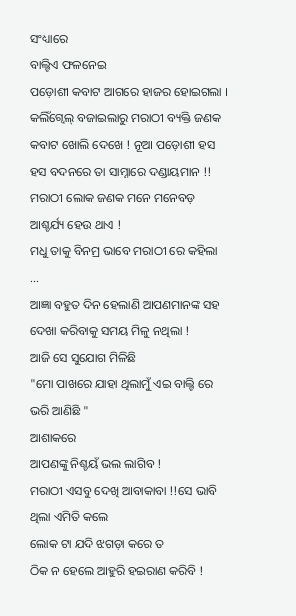ସଂଧ୍ୟାରେ
ବାଲ୍ଟିଏ ଫଳନେଇ
ପଡ଼ୋଶୀ କବାଟ ଆଗରେ ହାଜର ହୋଇଗଲା ।
କଲିଁଗ୍ବେଲ୍ ବଜାଇଲାରୁ ମରାଠୀ ବ୍ୟକ୍ତି ଜଣକ କବାଟ ଖୋଲି ଦେଖେ ! ନୂଆ ପଡ଼ୋଶୀ ହସ ହସ ବଦନରେ ତା ସାମ୍ନାରେ ଦଣ୍ଡାୟମାନ !!
ମରାଠୀ ଲୋକ ଜଣକ ମନେ ମନେବଡ଼ ଆଶ୍ଚର୍ଯ୍ୟ ହେଉ ଥାଏ !
ମଧୁ ତାକୁ ବିନମ୍ର ଭାବେ ମରାଠୀ ରେ କହିଲା ...
ଆଜ୍ଞା ବହୁତ ଦିନ ହେଲାଣି ଆପଣମାନଙ୍କ ସହ ଦେଖା କରିବାକୁ ସମୟ ମିଳୁ ନଥିଲା !
ଆଜି ସେ ସୁଯୋଗ ମିଳିଛି
"ମୋ ପାଖରେ ଯାହା ଥିଲାମୁଁ ଏଇ ବାଲ୍ଟି ରେ ଭରି ଆଣିଛି "
ଆଶାକରେ
ଆପଣଙ୍କୁ ନିଶ୍ଚୟଁ ଭଲ ଲାଗିବ !
ମରାଠୀ ଏସବୁ ଦେଖି ଆବାକାବା !!ସେ ଭାବି ଥିଲା ଏମିତି କଲେ
ଲୋକ ଟା ଯଦି ଝଗଡ଼ା କରେ ତ
ଠିକ ନ ହେଲେ ଆହୁରି ହଇରାଣ କରିବି !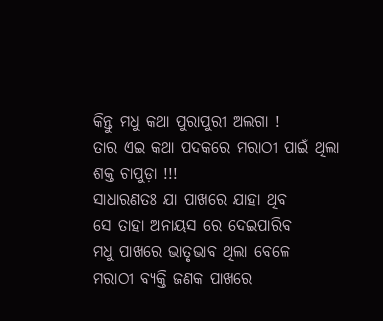କିନ୍ତୁ ମଧୁ କଥା ପୁରାପୁରୀ ଅଲଗା !
ତାର ଏଇ କଥା ପଦକରେ ମରାଠୀ ପାଇଁ ଥିଲା ଶକ୍ତ ଚାପୁଡ଼ା !!!
ସାଧାରଣତଃ ଯା ପାଖରେ ଯାହା ଥିବ
ସେ ତାହା ଅନାୟସ ରେ ଦେଇପାରିବ
ମଧୁ ପାଖରେ ଭାତୃଭାବ ଥିଲା ବେଳେ
ମରାଠୀ ବ୍ୟକ୍ତି ଜଣକ ପାଖରେ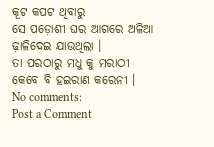କୂଟ କପଟ ଥିବାରୁ
ସେ ପଡ଼ୋଶୀ ଘର ଆଗରେ ଅଳିଆ ଢ଼ାଳିଦେଇ ଯାଉଥିଲା ।
ତା ପରଠାରୁ ମଧୁ କୁ ମରାଠୀ କେବେ ବି ହଇରାଣ କରେନୀ ।
No comments:
Post a Comment